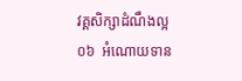វគ្គសិក្សាដំណឹងល្អ
០៦  អំណោយទាន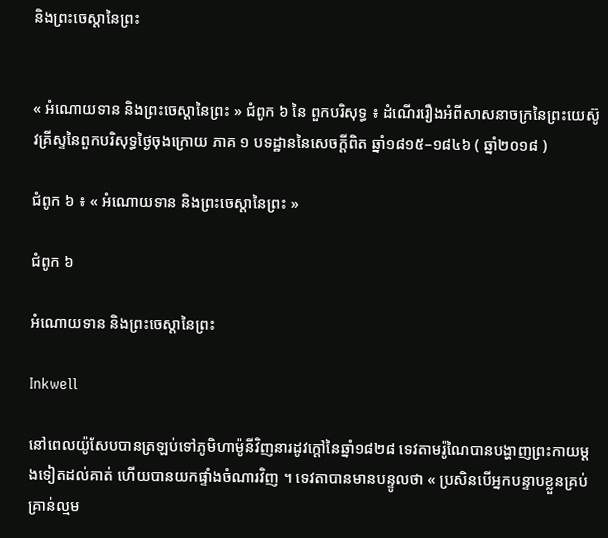និងព្រះចេស្ដានៃព្រះ


« អំណោយទាន និងព្រះចេស្ដានៃព្រះ » ជំពូក ៦ នៃ ពួកបរិសុទ្ធ ៖ ដំណើររឿងអំពីសាសនាចក្រនៃព្រះយេស៊ូវគ្រីស្ទនៃពួកបរិសុទ្ធថ្ងៃចុងក្រោយ ភាគ ១ បទដ្ឋាននៃសេចក្ដីពិត ឆ្នាំ១៨១៥–១៨៤៦ ( ឆ្នាំ២០១៨ )

ជំពូក ៦ ៖ « អំណោយទាន និងព្រះចេស្ដានៃព្រះ »

ជំពូក ៦

អំណោយទាន និងព្រះចេស្ដានៃព្រះ

Inkwell

នៅពេលយ៉ូសែបបានត្រឡប់ទៅភូមិហាម៉ូនីវិញនារដូវក្តៅនៃឆ្នាំ១៨២៨ ទេវតាមរ៉ូណៃបានបង្ហាញព្រះកាយម្តងទៀតដល់គាត់ ហើយបានយកផ្ទាំងចំណារវិញ ។ ទេវតាបានមានបន្ទូលថា « ប្រសិនបើអ្នកបន្ទាបខ្លួនគ្រប់គ្រាន់ល្មម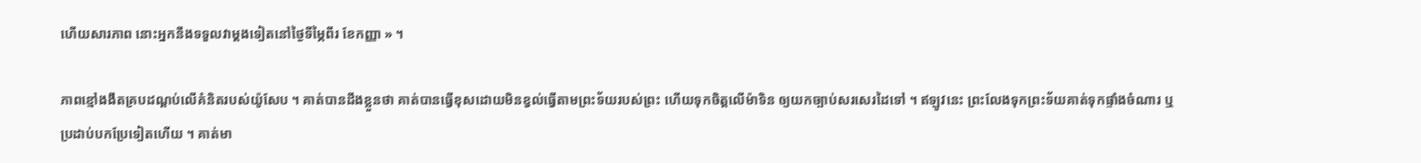ហើយសារភាព នោះអ្នកនឹងទទួលវាម្តងទៀតនៅថ្ងៃទីម្ភៃពីរ ខែកញ្ញា » ។

ភាពខ្មៅងងឹតគ្របដណ្តប់លើគំនិតរបស់យ៉ូសែប ។ គាត់បានដឹងខ្លួនថា គាត់បានធ្វើខុសដោយមិនខ្វល់ធ្វើតាមព្រះទ័យរបស់ព្រះ ហើយទុកចិត្តលើម៉ាទិន ឲ្យយកច្បាប់សរសេរដៃទៅ ។ ឥឡូវនេះ ព្រះលែងទុកព្រះទ័យគាត់ទុកផ្ទាំងចំណារ ឬប្រដាប់បកប្រែទៀតហើយ ។ គាត់មា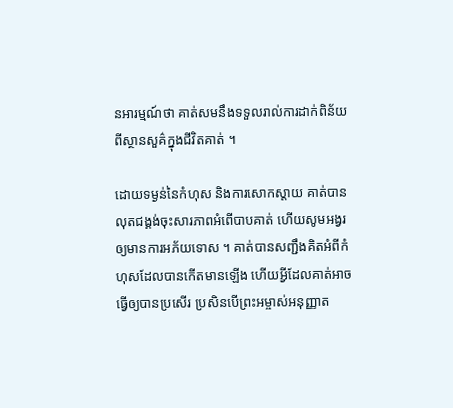នអារម្មណ៍ថា គាត់សមនឹងទទួលរាល់ការដាក់ពិន័យពីស្ថានសួគ៌ក្នុងជីវិតគាត់ ។

ដោយទម្ងន់នៃកំហុស និងការសោកស្តាយ គាត់បានលុតជង្គង់ចុះសារភាពអំពើបាបគាត់ ហើយសូមអង្វរឲ្យមានការអភ័យទោស ។ គាត់បានសញ្ជឹងគិតអំពីកំហុសដែលបានកើតមានឡើង ហើយអ្វីដែលគាត់អាចធ្វើឲ្យបានប្រសើរ ប្រសិនបើព្រះអម្ចាស់អនុញ្ញាត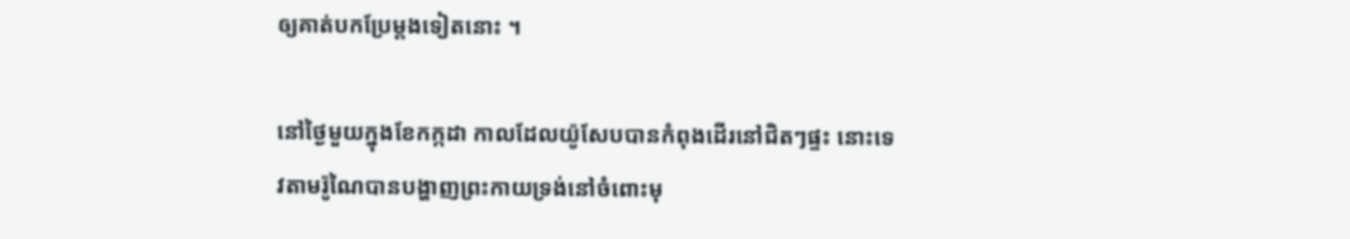ឲ្យគាត់បកប្រែម្ដងទៀតនោះ ។

នៅថ្ងៃមួយក្នុងខែកក្កដា កាលដែលយ៉ូសែបបានកំពុងដើរនៅជិតៗផ្ទះ នោះទេវតាមរ៉ូណៃបានបង្ហាញព្រះកាយទ្រង់នៅចំពោះមុ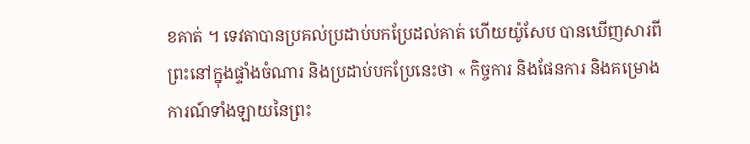ខគាត់ ។ ទេវតាបានប្រគល់ប្រដាប់បកប្រែដល់គាត់ ហើយយ៉ូសែប បានឃើញសារពីព្រះនៅក្នុងផ្ទាំងចំណារ និងប្រដាប់បកប្រែនេះថា « កិច្ចការ និងផែនការ និងគម្រោងការណ៍ទាំងឡាយនៃព្រះ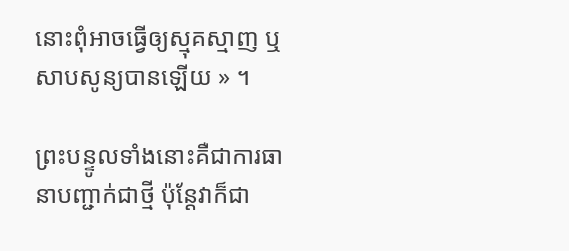នោះពុំអាចធ្វើឲ្យស្មុគស្មាញ ឬសាបសូន្យបានឡើយ » ។

ព្រះបន្ទូលទាំងនោះគឺជាការធានាបញ្ជាក់ជាថ្មី ប៉ុន្តែវាក៏ជា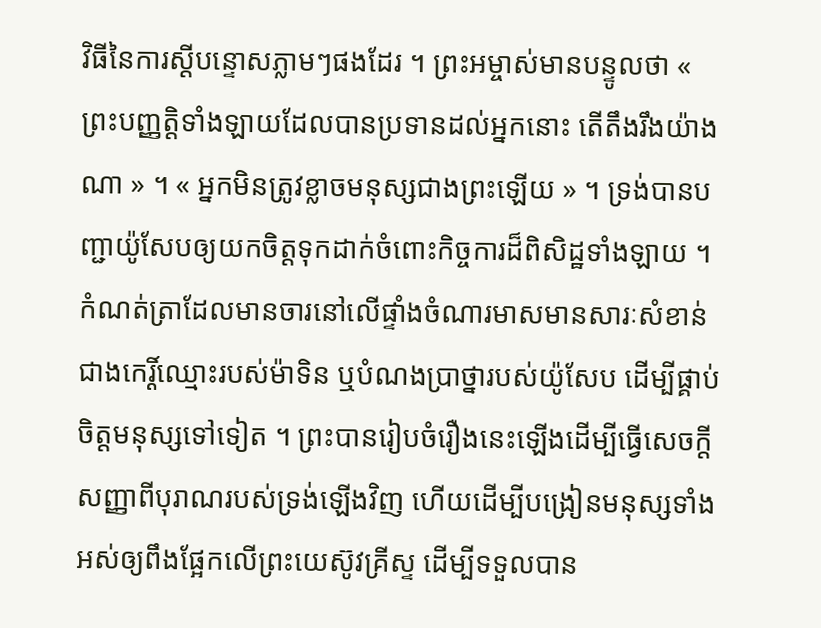វិធីនៃការស្តីបន្ទោសភ្លាមៗផងដែរ ។ ព្រះអម្ចាស់មានបន្ទូលថា « ព្រះបញ្ញត្តិទាំងឡាយដែលបានប្រទានដល់អ្នកនោះ តើតឹងរឹងយ៉ាងណា » ។ « អ្នកមិនត្រូវខ្លាចមនុស្សជាងព្រះឡើយ » ។ ទ្រង់បានបញ្ជាយ៉ូសែបឲ្យយកចិត្តទុកដាក់ចំពោះកិច្ចការដ៏ពិសិដ្ឋទាំងឡាយ ។ កំណត់ត្រាដែលមានចារនៅលើផ្ទាំងចំណារមាសមានសារៈសំខាន់ជាងកេរ្តិ៍ឈ្មោះរបស់ម៉ាទិន ឬបំណងប្រាថ្នារបស់យ៉ូសែប ដើម្បីផ្គាប់ចិត្តមនុស្សទៅទៀត ។ ព្រះបានរៀបចំរឿងនេះឡើងដើម្បីធ្វើសេចក្តីសញ្ញាពីបុរាណរបស់ទ្រង់ឡើងវិញ ហើយដើម្បីបង្រៀនមនុស្សទាំងអស់ឲ្យពឹងផ្អែកលើព្រះយេស៊ូវគ្រីស្ទ ដើម្បីទទួលបាន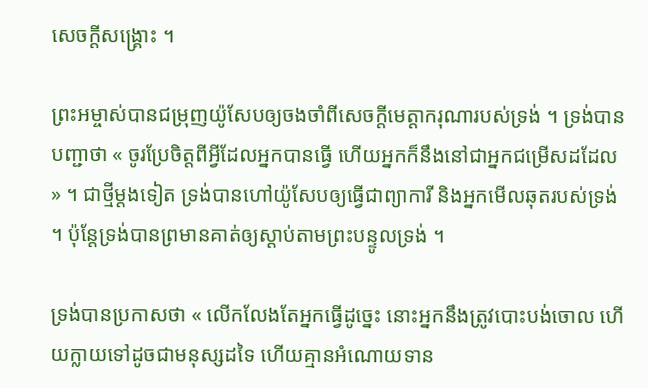សេចក្តីសង្គ្រោះ ។

ព្រះអម្ចាស់បានជម្រុញយ៉ូសែបឲ្យចងចាំពីសេចក្តីមេត្តាករុណារបស់ទ្រង់ ។ ទ្រង់បានបញ្ជាថា « ចូរប្រែចិត្តពីអ្វីដែលអ្នកបានធ្វើ ហើយអ្នកក៏នឹងនៅជាអ្នកជម្រើសដដែល » ។ ជាថ្មីម្តងទៀត ទ្រង់បានហៅយ៉ូសែបឲ្យធ្វើជាព្យាការី និងអ្នកមើលឆុតរបស់ទ្រង់ ។ ប៉ុន្តែទ្រង់បានព្រមានគាត់ឲ្យស្តាប់តាមព្រះបន្ទូលទ្រង់ ។

ទ្រង់បានប្រកាសថា « លើកលែងតែអ្នកធ្វើដូច្នេះ នោះអ្នកនឹងត្រូវបោះបង់ចោល ហើយក្លាយទៅដូចជាមនុស្សដទៃ ហើយគ្មានអំណោយទាន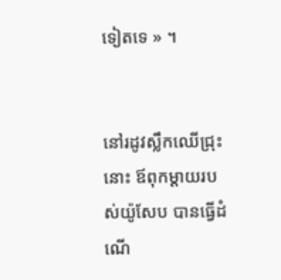ទៀតទេ » ។


នៅរដូវស្លឹកឈើជ្រុះនោះ ឪពុកម្តាយរបស់យ៉ូសែប បានធ្វើដំណើ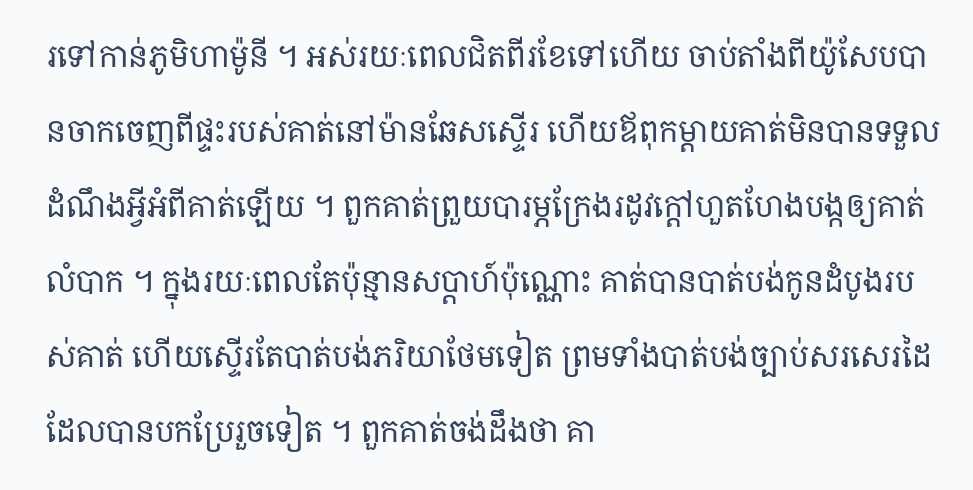រទៅកាន់ភូមិហាម៉ូនី ។ អស់រយៈពេលជិតពីរខែទៅហើយ ចាប់តាំងពីយ៉ូសែបបានចាកចេញពីផ្ទះរបស់គាត់នៅម៉ានឆែសស្ទើរ ហើយឪពុកម្តាយគាត់មិនបានទទួលដំណឹងអ្វីអំពីគាត់ឡើយ ។ ពួកគាត់ព្រួយបារម្ភក្រែងរដូវក្តៅហួតហែងបង្កឲ្យគាត់លំបាក ។ ក្នុងរយៈពេលតែប៉ុន្មានសប្តាហ៍ប៉ុណ្ណោះ គាត់បានបាត់បង់កូនដំបូងរបស់គាត់ ហើយស្ទើរតែបាត់បង់ភរិយាថែមទៀត ព្រមទាំងបាត់បង់ច្បាប់សរសេរដៃដែលបានបកប្រែរួចទៀត ។ ពួកគាត់ចង់ដឹងថា គា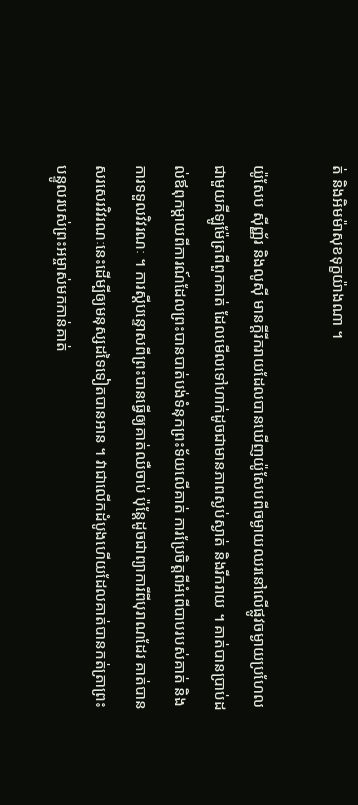ត់ និងអិមម៉ាសុខទុក្ខយ៉ាងណា ។

យ៉ូសែប ស៊ីញ្ញ័រ និងលូស៊ី មានក្តីរីករាយដែលបានឃើញយ៉ូសែបពីចម្ងាយឈរនៅលើផ្លូវចម្ងាយប្រហែលជាមួយគីឡូម៉ែត្រពីពួកគាត់ ដែលមើលទៅហាក់ដូចជាមានភាពស្ងប់ស្ងាត់ និងរីករាយ ។ គាត់បានប្រាប់ដល់ឪពុកម្តាយពីការណ៍ដែលព្រះបានបាត់បង់ទំនុកព្រះទ័យលើគាត់ ការប្រែចិត្តពីអំពើបាបរបស់គាត់ និងការទទួលវិវរណៈ ។ ការស្តីបន្ទោសពីព្រះបានធ្វើឲ្យគាត់ឈឺចាប់ ប៉ុន្តែដូចជាព្យាការីពីបុរាណដែរ គាត់បានសរសេរវិវរណៈនេះដើម្បីឲ្យមនុស្សដទៃទៀតបានអាន ។ វាជាលើកដំបូងហើយដែលគាត់បានកត់ត្រាព្រះបន្ទូលរបស់ព្រះអម្ចាស់មកកាន់គាត់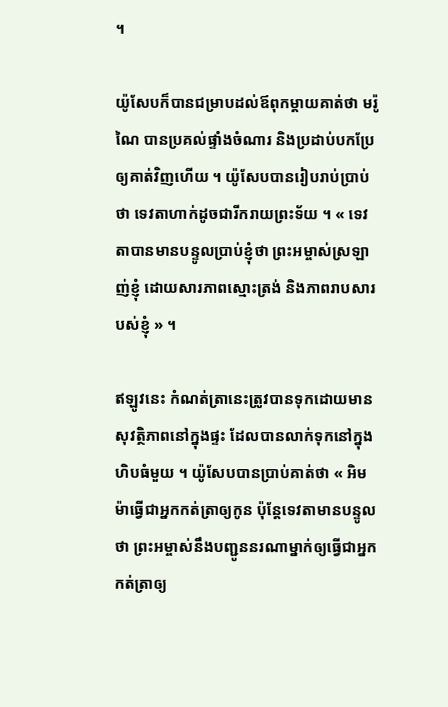។

យ៉ូសែបក៏បានជម្រាបដល់ឪពុកម្តាយគាត់ថា មរ៉ូណៃ បានប្រគល់ផ្ទាំងចំណារ និងប្រដាប់បកប្រែឲ្យគាត់វិញហើយ ។ យ៉ូសែបបានរៀបរាប់ប្រាប់ថា ទេវតាហាក់ដូចជារីករាយព្រះទ័យ ។ « ទេវតាបានមានបន្ទូលប្រាប់ខ្ញុំថា ព្រះអម្ចាស់ស្រឡាញ់ខ្ញុំ ដោយសារភាពស្មោះត្រង់ និងភាពរាបសារបស់ខ្ញុំ » ។

ឥឡូវនេះ កំណត់ត្រានេះត្រូវបានទុកដោយមានសុវត្ថិភាពនៅក្នុងផ្ទះ ដែលបានលាក់ទុកនៅក្នុងហិបធំមួយ ។ យ៉ូសែបបានប្រាប់គាត់ថា « អិមម៉ាធ្វើជាអ្នកកត់ត្រាឲ្យកូន ប៉ុន្តែទេវតាមានបន្ទូលថា ព្រះអម្ចាស់នឹងបញ្ជូននរណាម្នាក់ឲ្យធ្វើជាអ្នកកត់ត្រាឲ្យ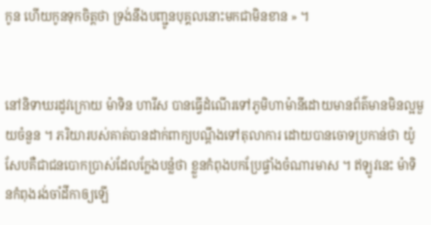កូន ហើយកូនទុកចិត្តថា ទ្រង់នឹងបញ្ជូនបុគ្គលនោះមកជាមិនខាន » ។


នៅនិទាឃរដូវក្រោយ ម៉ាទិន ហារីស បានធ្វើដំណើរទៅភូមិហាម៉ានីដោយមានព័ត៌មានមិនល្អមួយចំនួន ។ ភរិយារបស់គាត់បានដាក់ពាក្យបណ្តឹងទៅតុលាការ ដោយបានចោទប្រកាន់ថា យ៉ូសែបគឺជាជនបោកប្រាស់ដែលក្លែងបន្លំថា ខ្លួនកំពុងបកប្រែផ្ទាំងចំណារមាស ។ ឥឡូវនេះ ម៉ាទិនកំពុងរង់ចាំដីកាឲ្យឡើ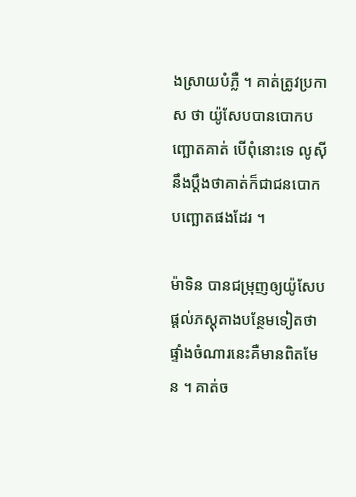ងស្រាយបំភ្លឺ ។ គាត់ត្រូវប្រកាស ថា យ៉ូសែបបានបោកបញ្ឆោតគាត់ បើពុំនោះទេ លូស៊ីនឹងប្តឹងថាគាត់ក៏ជាជនបោកបញ្ឆោតផងដែរ ។

ម៉ាទិន បានជម្រុញឲ្យយ៉ូសែប ផ្តល់ភស្តុតាងបន្ថែមទៀតថាផ្ទាំងចំណារនេះគឺមានពិតមែន ។ គាត់ច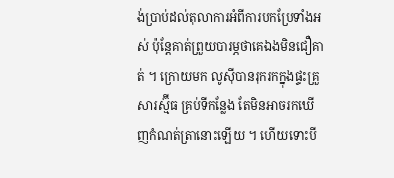ង់ប្រាប់ដល់តុលាការអំពីការបកប្រែទាំងអស់ ប៉ុន្តែគាត់ព្រួយបារម្ភថាគេឯងមិនជឿគាត់ ។ ក្រោយមក លូស៊ីបានរុករកក្នុងផ្ទះគ្រួសារស្ម៊ីធ គ្រប់ទីកន្លែង តែមិនអាចរកឃើញកំណត់ត្រានោះឡើយ ។ ហើយទោះបី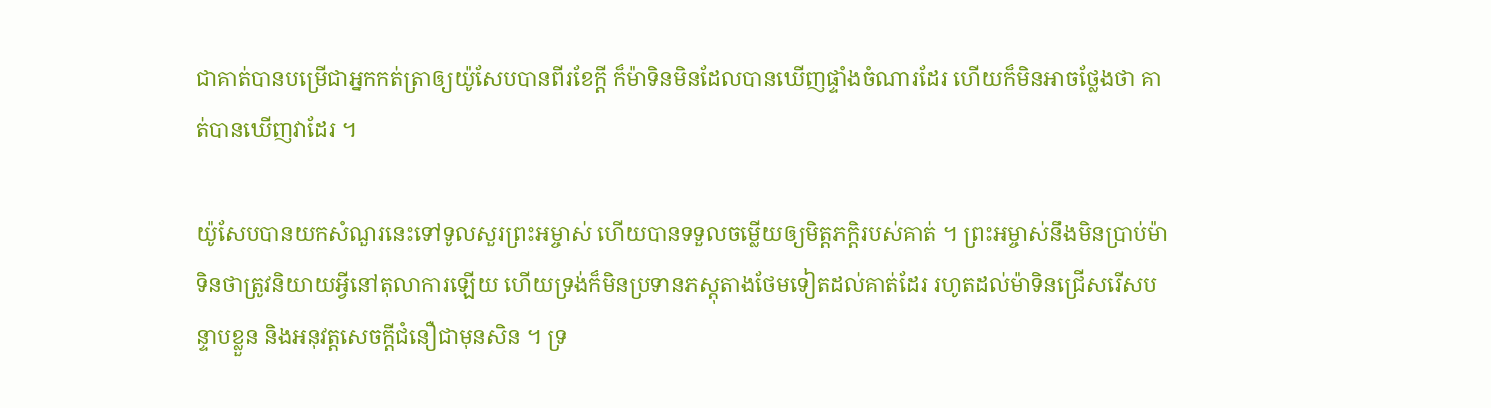ជាគាត់បានបម្រើជាអ្នកកត់ត្រាឲ្យយ៉ូសែបបានពីរខែក្តី ក៏ម៉ាទិនមិនដែលបានឃើញផ្ទាំងចំណារដែរ ហើយក៏មិនអាចថ្លែងថា គាត់បានឃើញវាដែរ ។

យ៉ូសែបបានយកសំណួរនេះទៅទូលសួរព្រះអម្ចាស់ ហើយបានទទួលចម្លើយឲ្យមិត្តភក្តិរបស់គាត់ ។ ព្រះអម្ចាស់នឹងមិនប្រាប់ម៉ាទិនថាត្រូវនិយាយអ្វីនៅតុលាការឡើយ ហើយទ្រង់ក៏មិនប្រទានភស្តុតាងថែមទៀតដល់គាត់ដែរ រហូតដល់ម៉ាទិនជ្រើសរើសបន្ទាបខ្លួន និងអនុវត្តសេចក្តីជំនឿជាមុនសិន ។ ទ្រ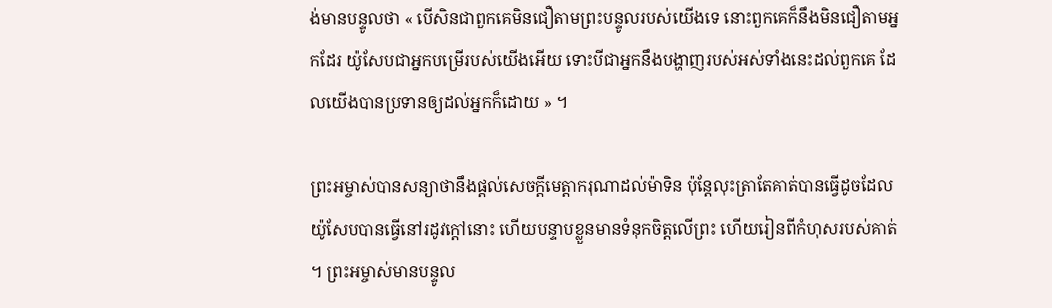ង់មានបន្ទូលថា « បើសិនជាពួកគេមិនជឿតាមព្រះបន្ទូលរបស់យើងទេ នោះពួកគេក៏នឹងមិនជឿតាមអ្នកដែរ យ៉ូសែបជាអ្នកបម្រើរបស់យើងអើយ ទោះបីជាអ្នកនឹងបង្ហាញរបស់អស់ទាំងនេះដល់ពួកគេ ដែលយើងបានប្រទានឲ្យដល់អ្នកក៏ដោយ » ។

ព្រះអម្ចាស់បានសន្យាថានឹងផ្តល់សេចក្តីមេត្តាករុណាដល់ម៉ាទិន ប៉ុន្តែលុះត្រាតែគាត់បានធ្វើដូចដែលយ៉ូសែបបានធ្វើនៅរដូវក្តៅនោះ ហើយបន្ទាបខ្លួនមានទំនុកចិត្តលើព្រះ ហើយរៀនពីកំហុសរបស់គាត់ ។ ព្រះអម្ចាស់មានបន្ទូល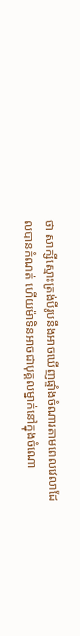ថា សាក្សីស្មោះត្រង់បីរូបនឹងអាចឃើញផ្ទាំងចំណារតាមពេលវេលាដែលបានកំណត់ ហើយម៉ាទិនអាចជាបុគ្គលម្នាក់នៅក្នុងចំណោ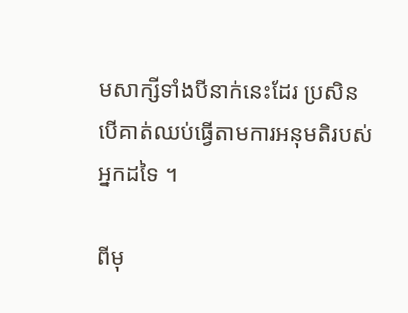មសាក្សីទាំងបីនាក់នេះដែរ ប្រសិនបើគាត់ឈប់ធ្វើតាមការអនុមតិរបស់អ្នកដទៃ ។

ពីមុ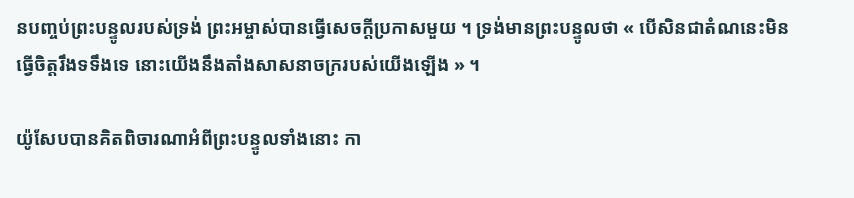នបញ្ចប់ព្រះបន្ទូលរបស់ទ្រង់ ព្រះអម្ចាស់បានធ្វើសេចក្តីប្រកាសមួយ ។ ទ្រង់មានព្រះបន្ទូលថា « បើសិនជាតំណនេះមិនធ្វើចិត្តរឹងទទឹងទេ នោះយើងនឹងតាំងសាសនាចក្ររបស់យើងឡើង » ។

យ៉ូសែបបានគិតពិចារណាអំពីព្រះបន្ទូលទាំងនោះ កា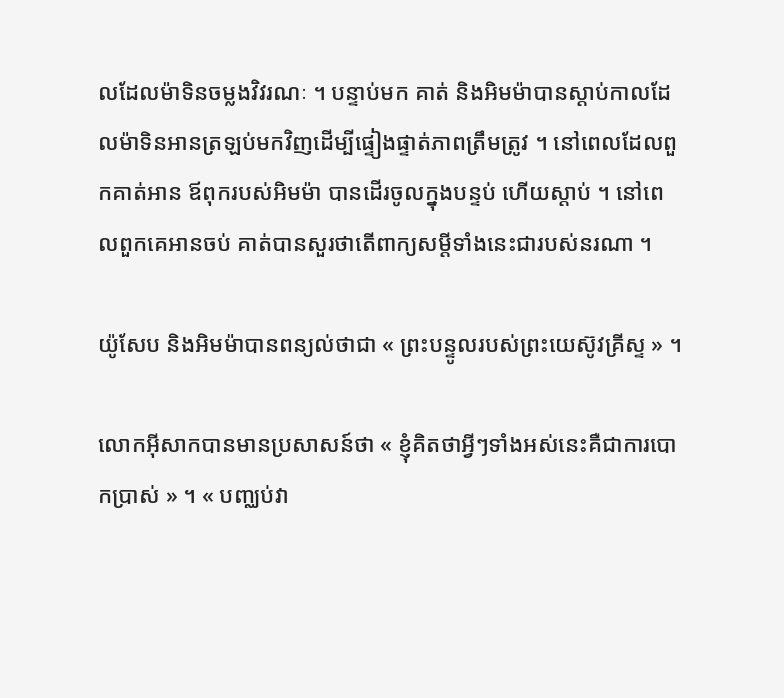លដែលម៉ាទិនចម្លងវិវរណៈ ។ បន្ទាប់មក គាត់ និងអិមម៉ាបានស្តាប់កាលដែលម៉ាទិនអានត្រឡប់មកវិញដើម្បីផ្ទៀងផ្ទាត់ភាពត្រឹមត្រូវ ។ នៅពេលដែលពួកគាត់អាន ឪពុករបស់អិមម៉ា បានដើរចូលក្នុងបន្ទប់ ហើយស្តាប់ ។ នៅពេលពួកគេអានចប់ គាត់បានសួរថាតើពាក្យសម្ដីទាំងនេះជារបស់នរណា ។

យ៉ូសែប និងអិមម៉ាបានពន្យល់ថាជា « ព្រះបន្ទូលរបស់ព្រះយេស៊ូវគ្រីស្ទ » ។

លោកអ៊ីសាកបានមានប្រសាសន៍ថា « ខ្ញុំគិតថាអ្វីៗទាំងអស់នេះគឺជាការបោកប្រាស់ » ។ « បញ្ឈប់វា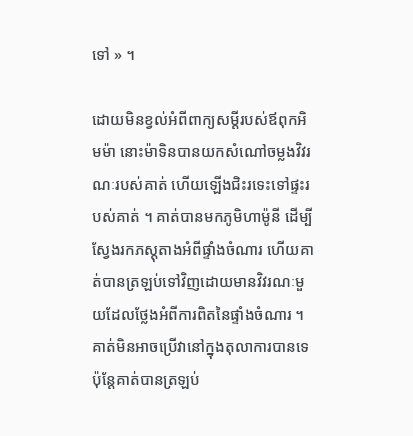ទៅ » ។

ដោយមិនខ្វល់អំពីពាក្យសម្ដីរបស់ឪពុកអិមម៉ា នោះម៉ាទិនបានយកសំណៅចម្លងវិវរណៈរបស់គាត់ ហើយឡើងជិះរទេះទៅផ្ទះរបស់គាត់ ។ គាត់បានមកភូមិហាម៉ូនី ដើម្បីស្វែងរកភស្តុតាងអំពីផ្ទាំងចំណារ ហើយគាត់បានត្រឡប់ទៅវិញដោយមានវិវរណៈមួយដែលថ្លែងអំពីការពិតនៃផ្ទាំងចំណារ ។ គាត់មិនអាចប្រើវានៅក្នុងតុលាការបានទេ ប៉ុន្តែគាត់បានត្រឡប់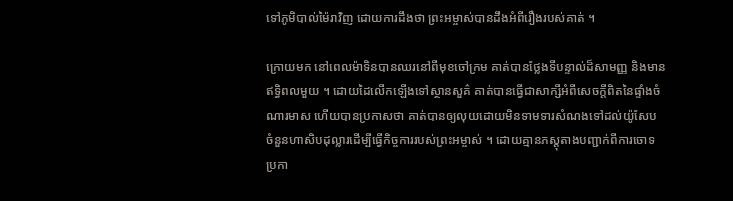ទៅភូមិបាល់ម៉ៃរាវិញ ដោយការដឹងថា ព្រះអម្ចាស់បានដឹងអំពីរឿងរបស់គាត់ ។

ក្រោយមក នៅពេលម៉ាទិនបានឈរនៅពីមុខចៅក្រម គាត់បានថ្លែងទីបន្ទាល់ដ៏សាមញ្ញ និងមានឥទ្ធិពលមួយ ។ ដោយដៃលើកឡើងទៅស្ថានសួគ៌ គាត់បានធ្វើជាសាក្សីអំពីសេចក្តីពិតនៃផ្ទាំងចំណារមាស ហើយបានប្រកាសថា គាត់បានឲ្យលុយដោយមិនទាមទារសំណងទៅដល់យ៉ូសែប ចំនួនហាសិបដុល្លារដើម្បីធ្វើកិច្ចការរបស់ព្រះអម្ចាស់ ។ ដោយគ្មានភស្តុតាងបញ្ជាក់ពីការចោទប្រកា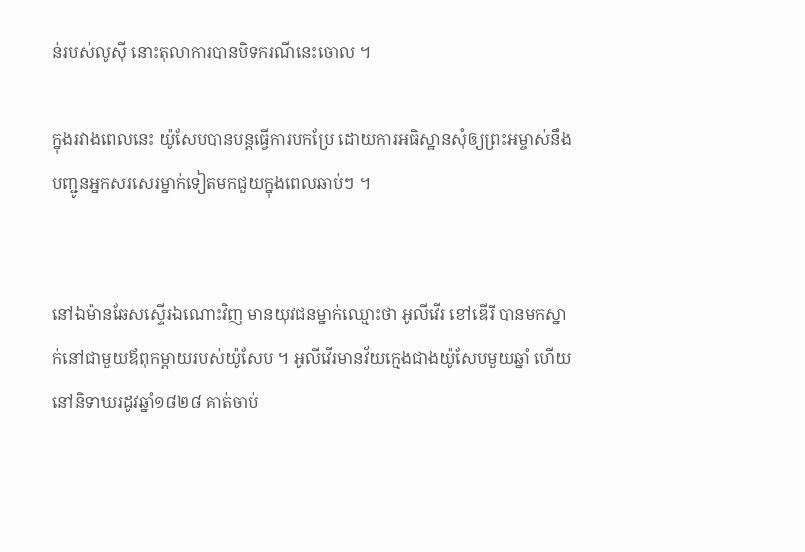ន់របស់លូស៊ី នោះតុលាការបានបិទករណីនេះចោល ។

ក្នុងរវាងពេលនេះ យ៉ូសែបបានបន្តធ្វើការបកប្រែ ដោយការអធិស្ឋានសុំឲ្យព្រះអម្ចាស់នឹងបញ្ជូនអ្នកសរសេរម្នាក់ទៀតមកជួយក្នុងពេលឆាប់ៗ ។


នៅឯម៉ានឆែសស្ទើរឯណោះវិញ មានយុវជនម្នាក់ឈ្មោះថា អូលីវើរ ខៅឌើរី បានមកស្នាក់នៅជាមួយឪពុកម្តាយរបស់យ៉ូសែប ។ អូលីវើរមានវ័យក្មេងជាងយ៉ូសែបមួយឆ្នាំ ហើយនៅនិទាឃរដូវឆ្នាំ១៨២៨ គាត់ចាប់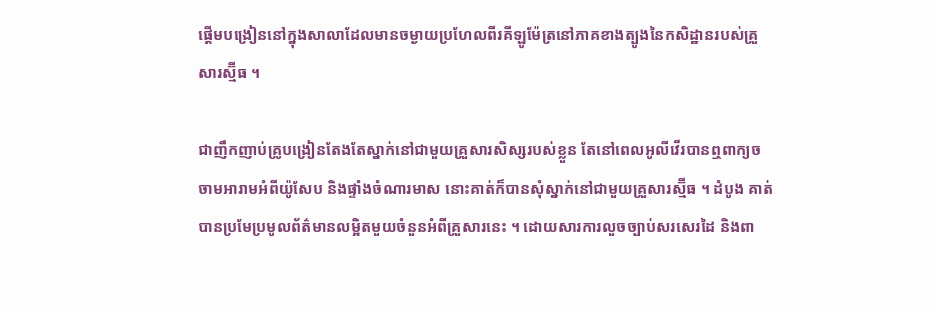ផ្តើមបង្រៀននៅក្នុងសាលាដែលមានចម្ងាយប្រហែលពីរគីឡូម៉ែត្រនៅភាគខាងត្បូងនៃកសិដ្ឋានរបស់គ្រួសារស្ម៊ីធ ។

ជាញឹកញាប់គ្រូបង្រៀនតែងតែស្នាក់នៅជាមួយគ្រួសារសិស្សរបស់ខ្លួន តែនៅពេលអូលីវើរបានឮពាក្យចចាមអារាមអំពីយ៉ូសែប និងផ្ទាំងចំណារមាស នោះគាត់ក៏បានសុំស្នាក់នៅជាមួយគ្រួសារស្ម៊ីធ ។ ដំបូង គាត់បានប្រមែប្រមូលព័ត៌មានលម្អិតមួយចំនួនអំពីគ្រួសារនេះ ។ ដោយសារការលួចច្បាប់សរសេរដៃ និងពា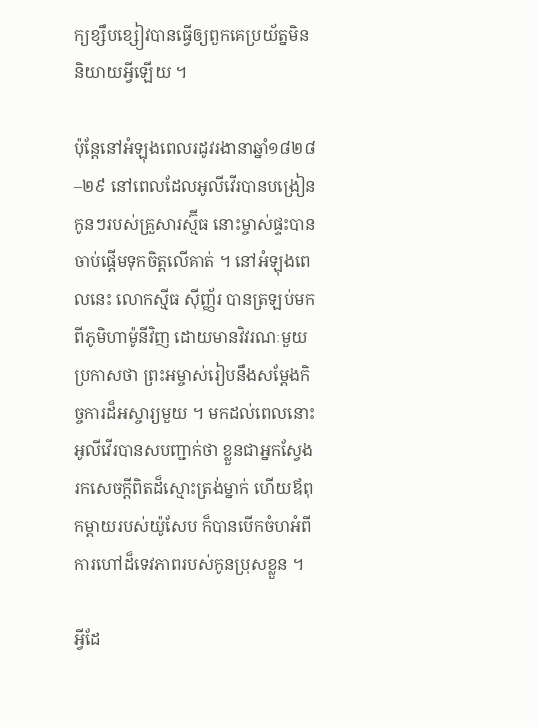ក្យខ្សឹបខ្សៀវបានធ្វើឲ្យពួកគេប្រយ័ត្នមិននិយាយអ្វីឡើយ ។

ប៉ុន្តែនៅអំឡុងពេលរដូវរងានាឆ្នាំ១៨២៨–២៩ នៅពេលដែលអូលីវើរបានបង្រៀនកូនៗរបស់គ្រួសារស្ម៊ីធ នោះម្ចាស់ផ្ទះបានចាប់ផ្តើមទុកចិត្តលើគាត់ ។ នៅអំឡុងពេលនេះ លោកស៊្មីធ ស៊ីញ្ញ័រ បានត្រឡប់មកពីភូមិហាម៉ូនីវិញ ដោយមានវិវរណៈមួយប្រកាសថា ព្រះអម្ចាស់រៀបនឹងសម្តែងកិច្ចការដ៏អស្ចារ្យមួយ ។ មកដល់ពេលនោះ អូលីវើរបានសបញ្ជាក់ថា ខ្លួនជាអ្នកស្វែងរកសេចក្តីពិតដ៏ស្មោះត្រង់ម្នាក់ ហើយឪពុកម្តាយរបស់យ៉ូសែប ក៏បានបើកចំហអំពីការហៅដ៏ទេវភាពរបស់កូនប្រុសខ្លួន ។

អ្វីដែ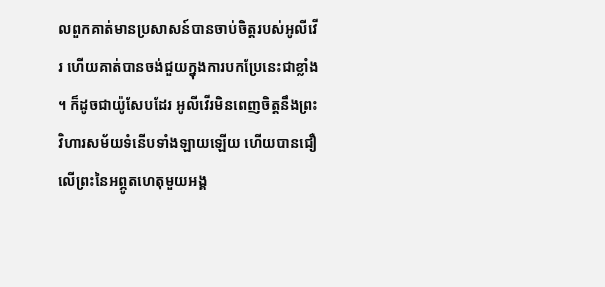លពួកគាត់មានប្រសាសន៍បានចាប់ចិត្តរបស់អូលីវើរ ហើយគាត់បានចង់ជួយក្នុងការបកប្រែនេះជាខ្លាំង ។ ក៏ដូចជាយ៉ូសែបដែរ អូលីវើរមិនពេញចិត្តនឹងព្រះវិហារសម័យទំនើបទាំងឡាយឡើយ ហើយបានជឿលើព្រះនៃអព្ភូតហេតុមួយអង្គ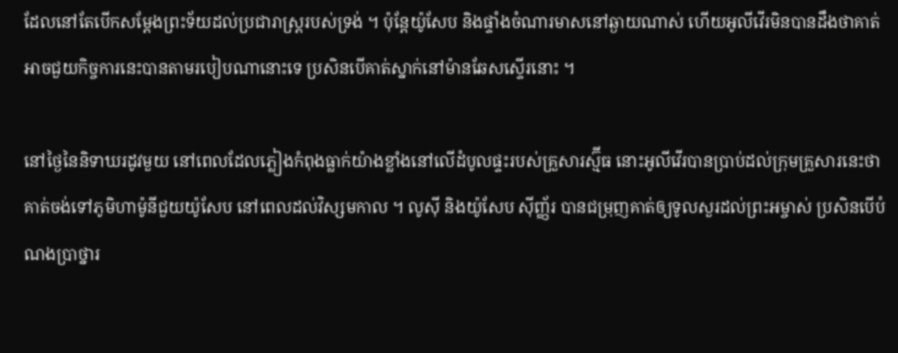ដែលនៅតែបើកសម្តែងព្រះទ័យដល់ប្រជារាស្រ្តរបស់ទ្រង់ ។ ប៉ុន្តែយ៉ូសែប និងផ្ទាំងចំណារមាសនៅឆ្ងាយណាស់ ហើយអូលីវើរមិនបានដឹងថាគាត់អាចជួយកិច្ចការនេះបានតាមរបៀបណានោះទេ ប្រសិនបើគាត់ស្នាក់នៅម៉ានឆែសស្ទើរនោះ ។

នៅថ្ងៃនៃនិទាឃរដូវមួយ នៅពេលដែលភ្លៀងកំពុងធ្លាក់យ៉ាងខ្លាំងនៅលើដំបូលផ្ទះរបស់គ្រួសារស្ម៊ីធ នោះអូលីវើរបានប្រាប់ដល់ក្រុមគ្រួសារនេះថា គាត់ចង់ទៅភូមិហាម៉ូនីជួយយ៉ូសែប នៅពេលដល់វិស្សមកាល ។ លូស៊ី និងយ៉ូសែប ស៊ីញ្ញ័រ បានជម្រុញគាត់ឲ្យទូលសួរដល់ព្រះអម្ចាស់ ប្រសិនបើបំណងប្រាថ្នារ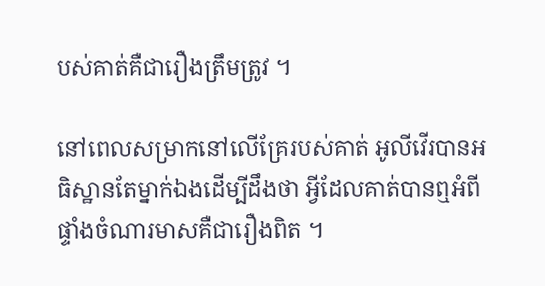បស់គាត់គឺជារឿងត្រឹមត្រូវ ។

នៅពេលសម្រាកនៅលើគ្រែរបស់គាត់ អូលីវើរបានអធិស្ឋានតែម្នាក់ឯងដើម្បីដឹងថា អ្វីដែលគាត់បានឮអំពីផ្ទាំងចំណារមាសគឺជារឿងពិត ។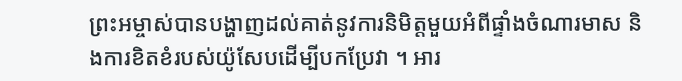ព្រះអម្ចាស់បានបង្ហាញដល់គាត់នូវការនិមិត្តមួយអំពីផ្ទាំងចំណារមាស និងការខិតខំរបស់យ៉ូសែបដើម្បីបកប្រែវា ។ អារ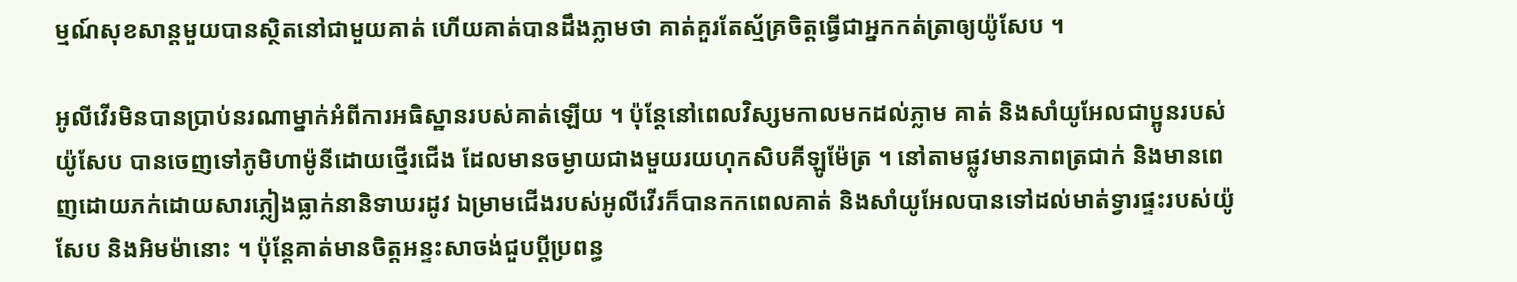ម្មណ៍សុខសាន្ដមួយបានស្ថិតនៅជាមួយគាត់ ហើយគាត់បានដឹងភ្លាមថា គាត់គួរតែស្ម័គ្រចិត្តធ្វើជាអ្នកកត់ត្រាឲ្យយ៉ូសែប ។

អូលីវើរមិនបានប្រាប់នរណាម្នាក់អំពីការអធិស្ឋានរបស់គាត់ឡើយ ។ ប៉ុន្តែនៅពេលវិស្សមកាលមកដល់ភ្លាម គាត់ និងសាំយូអែលជាប្អូនរបស់យ៉ូសែប បានចេញទៅភូមិហាម៉ូនីដោយថ្មើរជើង ដែលមានចម្ងាយជាងមួយរយហុកសិបគីឡូម៉ែត្រ ។ នៅតាមផ្លូវមានភាពត្រជាក់ និងមានពេញដោយភក់ដោយសារភ្លៀងធ្លាក់នានិទាឃរដូវ ឯម្រាមជើងរបស់អូលីវើរក៏បានកកពេលគាត់ និងសាំយូអែលបានទៅដល់មាត់ទ្វារផ្ទះរបស់យ៉ូសែប និងអិមម៉ានោះ ។ ប៉ុន្តែគាត់មានចិត្តអន្ទះសាចង់ជួបប្តីប្រពន្ធ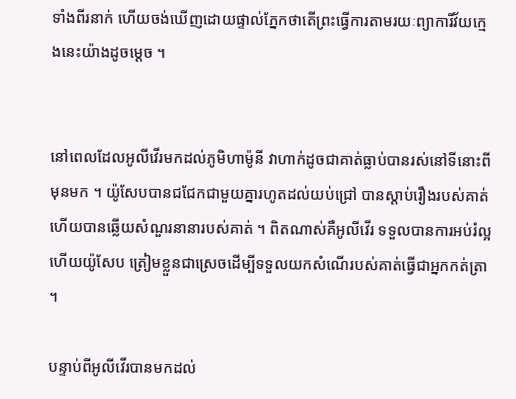ទាំងពីរនាក់ ហើយចង់ឃើញដោយផ្ទាល់ភ្នែកថាតើព្រះធ្វើការតាមរយៈព្យាការីវ័យក្មេងនេះយ៉ាងដូចម្តេច ។


នៅពេលដែលអូលីវើរមកដល់ភូមិហាម៉ូនី វាហាក់ដូចជាគាត់ធ្លាប់បានរស់នៅទីនោះពីមុនមក ។ យ៉ូសែបបានជជែកជាមួយគ្នារហូតដល់យប់ជ្រៅ បានស្តាប់រឿងរបស់គាត់ ហើយបានឆ្លើយសំណួរនានារបស់គាត់ ។ ពិតណាស់គឺអូលីវើរ ទទួលបានការអប់រំល្អ ហើយយ៉ូសែប ត្រៀមខ្លួនជាស្រេចដើម្បីទទួលយកសំណើរបស់គាត់ធ្វើជាអ្នកកត់ត្រា ។

បន្ទាប់ពីអូលីវើរបានមកដល់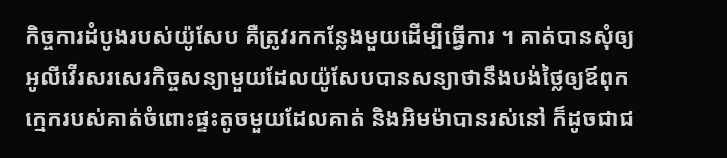កិច្ចការដំបូងរបស់យ៉ូសែប គឺត្រូវរកកន្លែងមួយដើម្បីធ្វើការ ។ គាត់បានសុំឲ្យអូលីវើរសរសេរកិច្ចសន្យាមួយដែលយ៉ូសែបបានសន្យាថានឹងបង់ថ្លៃឲ្យឪពុកក្មេករបស់គាត់ចំពោះផ្ទះតូចមួយដែលគាត់ និងអិមម៉ាបានរស់នៅ ក៏ដូចជាជ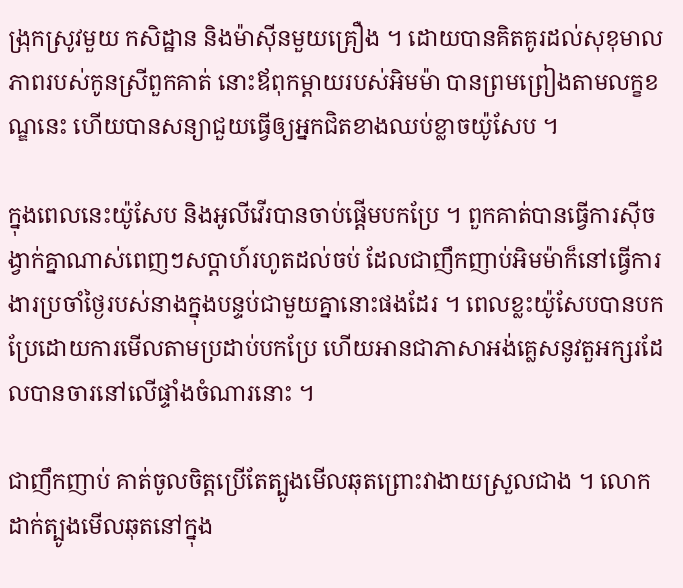ង្រុកស្រូវមួយ កសិដ្ឋាន និងម៉ាស៊ីនមួយគ្រឿង ។ ដោយបានគិតគូរដល់សុខុមាលភាពរបស់កូនស្រីពួកគាត់ នោះឪពុកម្តាយរបស់អិមម៉ា បានព្រមព្រៀងតាមលក្ខខណ្ឌនេះ ហើយបានសន្យាជួយធ្វើឲ្យអ្នកជិតខាងឈប់ខ្លាចយ៉ូសែប ។

ក្នុងពេលនេះយ៉ូសែប និងអូលីវើរបានចាប់ផ្តើមបកប្រែ ។ ពួកគាត់បានធ្វើការស៊ីចង្វាក់គ្នាណាស់ពេញៗសប្ដាហ៍រហូតដល់ចប់ ដែលជាញឹកញាប់អិមម៉ាក៏នៅធ្វើការងារប្រចាំថ្ងៃរបស់នាងក្នុងបន្ទប់ជាមួយគ្នានោះផងដែរ ។ ពេលខ្លះយ៉ូសែបបានបកប្រែដោយការមើលតាមប្រដាប់បកប្រែ ហើយអានជាភាសាអង់គ្លេសនូវតួអក្សរដែលបានចារនៅលើផ្ទាំងចំណារនោះ ។

ជាញឹកញាប់ គាត់ចូលចិត្តប្រើតែត្បូងមើលឆុតព្រោះវាងាយស្រួលជាង ។ លោកដាក់ត្បូងមើលឆុតនៅក្នុង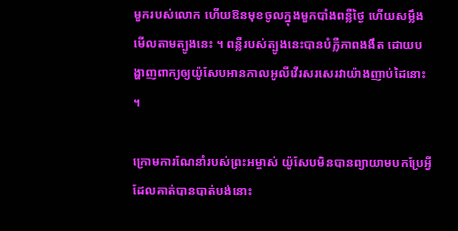មួករបស់លោក ហើយឱនមុខចូលក្នុងមួកបាំងពន្លឺថ្ងៃ ហើយសម្លឹងមើលតាមត្បូងនេះ ។ ពន្លឺរបស់ត្បូងនេះបានបំភ្លឺភាពងងឹត ដោយបង្ហាញពាក្យឲ្យយ៉ូសែបអានកាលអូលីវើរសរសេរវាយ៉ាងញាប់ដៃនោះ ។

ក្រោមការណែនាំរបស់ព្រះអម្ចាស់ យ៉ូសែបមិនបានព្យាយាមបកប្រែអ្វីដែលគាត់បានបាត់បង់នោះ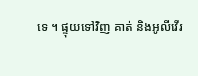ទេ ។ ផ្ទុយទៅវិញ គាត់ និងអូលីវើរ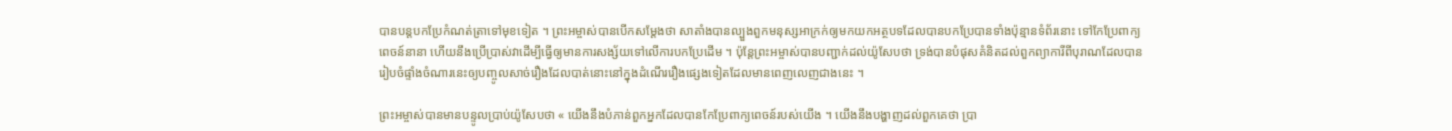បានបន្តបកប្រែកំណត់ត្រាទៅមុខទៀត ។ ព្រះអម្ចាស់បានបើកសម្តែងថា សាតាំងបានល្បួងពួកមនុស្សអាក្រក់ឲ្យមកយកអត្ថបទដែលបានបកប្រែបានទាំងប៉ុន្មានទំព័រនោះ ទៅកែប្រែពាក្យពេចន៍នានា ហើយនឹងប្រើប្រាស់វាដើម្បីធ្វើឲ្យមានការសង្ស័យទៅលើការបកប្រែដើម ។ ប៉ុន្តែព្រះអម្ចាស់បានបញ្ជាក់ដល់យ៉ូសែបថា ទ្រង់បានបំផុសគំនិតដល់ពួកព្យាការីពីបុរាណដែលបានរៀបចំផ្ទាំងចំណារនេះឲ្យបញ្ចូលសាច់រឿងដែលបាត់នោះនៅក្នុងដំណើររឿងផ្សេងទៀតដែលមានពេញលេញជាងនេះ ។

ព្រះអម្ចាស់បានមានបន្ទូលប្រាប់យ៉ូសែបថា « យើងនឹងបំភាន់ពួកអ្នកដែលបានកែប្រែពាក្យពេចន៍របស់យើង ។ យើងនឹងបង្ហាញដល់ពួកគេថា ប្រា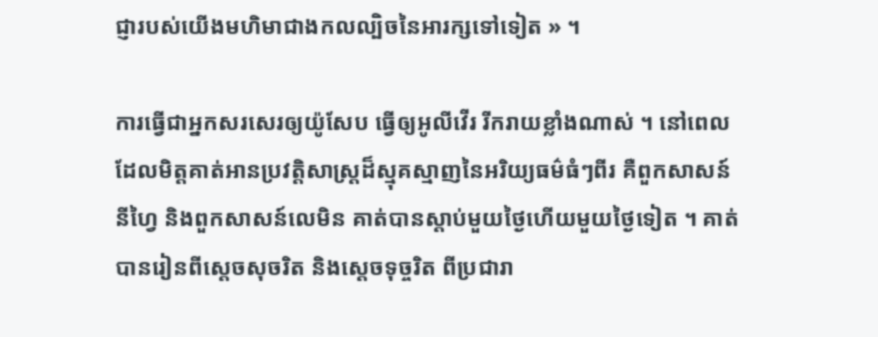ជ្ញារបស់យើងមហិមាជាងកលល្បិចនៃអារក្សទៅទៀត » ។

ការធ្វើជាអ្នកសរសេរឲ្យយ៉ូសែប ធ្វើឲ្យអូលីវើរ រីករាយខ្លាំងណាស់ ។ នៅពេលដែលមិត្តគាត់អានប្រវត្តិសាស្ដ្រដ៏ស្មុគស្មាញនៃអរិយ្យធម៌ធំៗពីរ គឺពួកសាសន៍នីហ្វៃ និងពួកសាសន៍លេមិន គាត់បានស្តាប់មួយថ្ងៃហើយមួយថ្ងៃទៀត ។ គាត់បានរៀនពីស្ដេចសុចរិត និងស្តេចទុច្ចរិត ពីប្រជារា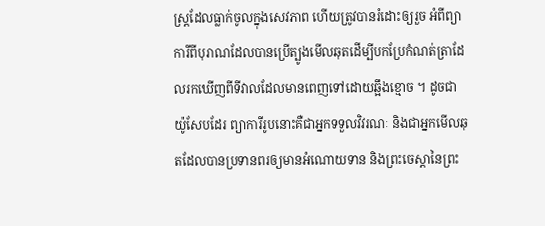ស្រ្តដែលធ្លាក់ចូលក្នុងសេវភាព ហើយត្រូវបានរំដោះឲ្យរួច អំពីព្យាការីពីបុរាណដែលបានប្រើត្បូងមើលឆុតដើម្បីបកប្រែកំណត់ត្រាដែលរកឃើញពីទីវាលដែលមានពេញទៅដោយឆ្អឹងខ្មោច ។ ដូចជាយ៉ូសែបដែរ ព្យាការីរូបនោះគឺជាអ្នកទទួលវិវរណៈ និងជាអ្នកមើលឆុតដែលបានប្រទានពរឲ្យមានអំណោយទាន និងព្រះចេស្តានៃព្រះ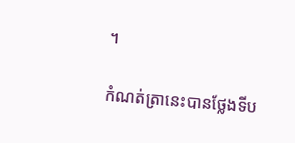។

កំណត់ត្រានេះបានថ្លែងទីប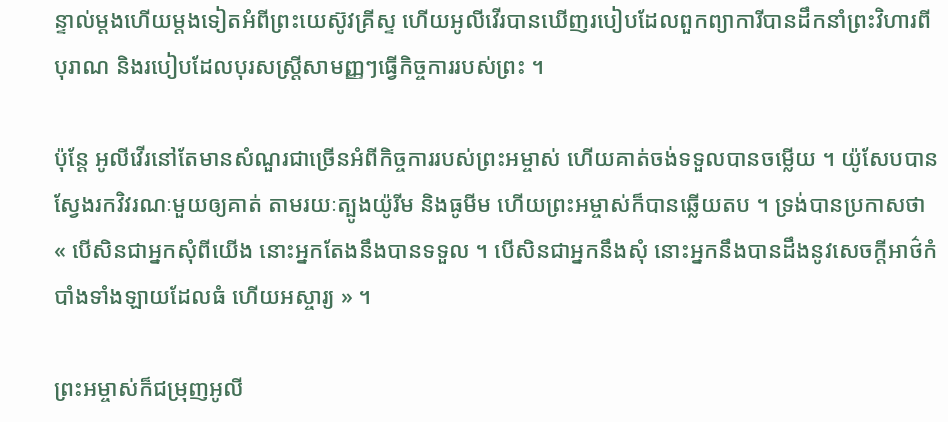ន្ទាល់ម្តងហើយម្តងទៀតអំពីព្រះយេស៊ូវគ្រីស្ទ ហើយអូលីវើរបានឃើញរបៀបដែលពួកព្យាការីបានដឹកនាំព្រះវិហារពីបុរាណ និងរបៀបដែលបុរសស្រ្តីសាមញ្ញៗធ្វើកិច្ចការរបស់ព្រះ ។

ប៉ុន្តែ អូលីវើរនៅតែមានសំណួរជាច្រើនអំពីកិច្ចការរបស់ព្រះអម្ចាស់ ហើយគាត់ចង់ទទួលបានចម្លើយ ។ យ៉ូសែបបានស្វែងរកវិវរណៈមួយឲ្យគាត់ តាមរយៈត្បូងយ៉ូរីម និងធូមីម ហើយព្រះអម្ចាស់ក៏បានឆ្លើយតប ។ ទ្រង់បានប្រកាសថា « បើសិនជាអ្នកសុំពីយើង នោះអ្នកតែងនឹងបានទទួល ។ បើសិនជាអ្នកនឹងសុំ នោះអ្នកនឹងបានដឹងនូវសេចក្ដីអាថ៌កំបាំងទាំងឡាយដែលធំ ហើយអស្ចារ្យ » ។

ព្រះអម្ចាស់ក៏ជម្រុញអូលី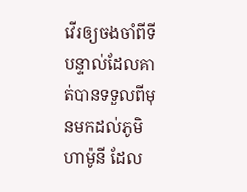វើរឲ្យចងចាំពីទីបន្ទាល់ដែលគាត់បានទទួលពីមុនមកដល់ភូមិហាម៉ូនី ដែល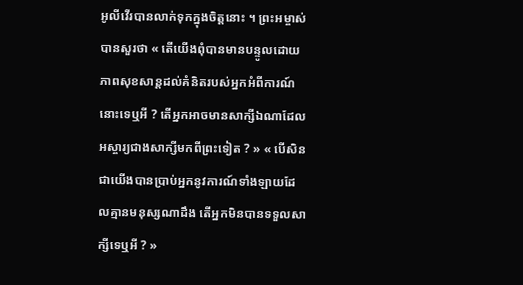អូលីវើរបានលាក់ទុកក្នុងចិត្តនោះ ។ ព្រះអម្ចាស់បានសួរថា « តើយើងពុំបានមានបន្ទូលដោយភាពសុខសាន្តដល់គំនិតរបស់អ្នកអំពីការណ៍នោះទេឬអី ? តើអ្នកអាចមានសាក្សីឯណាដែលអស្ចារ្យជាងសាក្សីមកពីព្រះទៀត ? » « បើសិនជាយើងបានប្រាប់អ្នកនូវការណ៍ទាំងឡាយដែលគ្មានមនុស្សណាដឹង តើអ្នកមិនបានទទួលសាក្សីទេឬអី ? »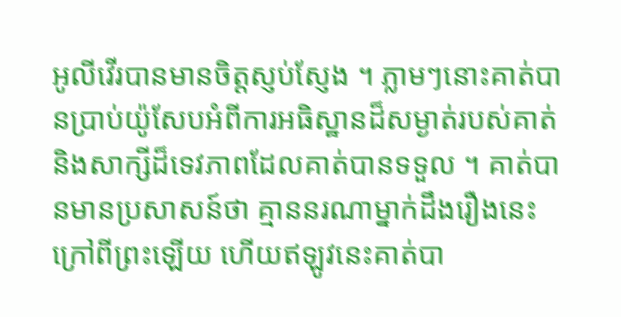អូលីវើរបានមានចិត្តស្ញប់ស្ញែង ។ ភ្លាមៗនោះគាត់បានប្រាប់យ៉ូសែបអំពីការអធិស្ឋានដ៏សម្ងាត់របស់គាត់ និងសាក្សីដ៏ទេវភាពដែលគាត់បានទទួល ។ គាត់បានមានប្រសាសន៍ថា គ្មាននរណាម្នាក់ដឹងរឿងនេះក្រៅពីព្រះឡើយ ហើយឥឡូវនេះគាត់បា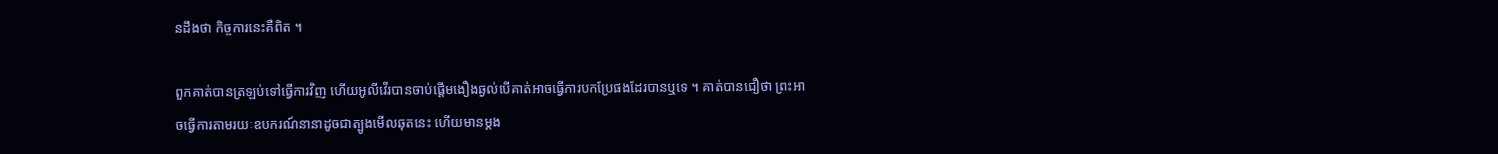នដឹងថា កិច្ចការនេះគឺពិត ។

ពួកគាត់បានត្រឡប់ទៅធ្វើការវិញ ហើយអូលីវើរបានចាប់ផ្តើមងឿងឆ្ងល់បើគាត់អាចធ្វើការបកប្រែផងដែរបានឬទេ ។ គាត់បានជឿថា ព្រះអាចធ្វើការតាមរយៈឧបករណ៍នានាដូចជាត្បូងមើលឆុតនេះ ហើយមានម្តង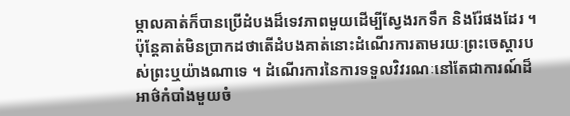ម្កាលគាត់ក៏បានប្រើដំបងដ៏ទេវភាពមួយដើម្បីស្វែងរកទឹក និងរ៉ែផងដែរ ។ ប៉ុន្តែគាត់មិនប្រាកដថាតើដំបងគាត់នោះដំណើរការតាមរយៈព្រះចេស្តារបស់ព្រះឬយ៉ាងណាទេ ។ ដំណើរការនៃការទទួលវិវរណៈនៅតែជាការណ៍ដ៏អាថ៌កំបាំងមួយចំ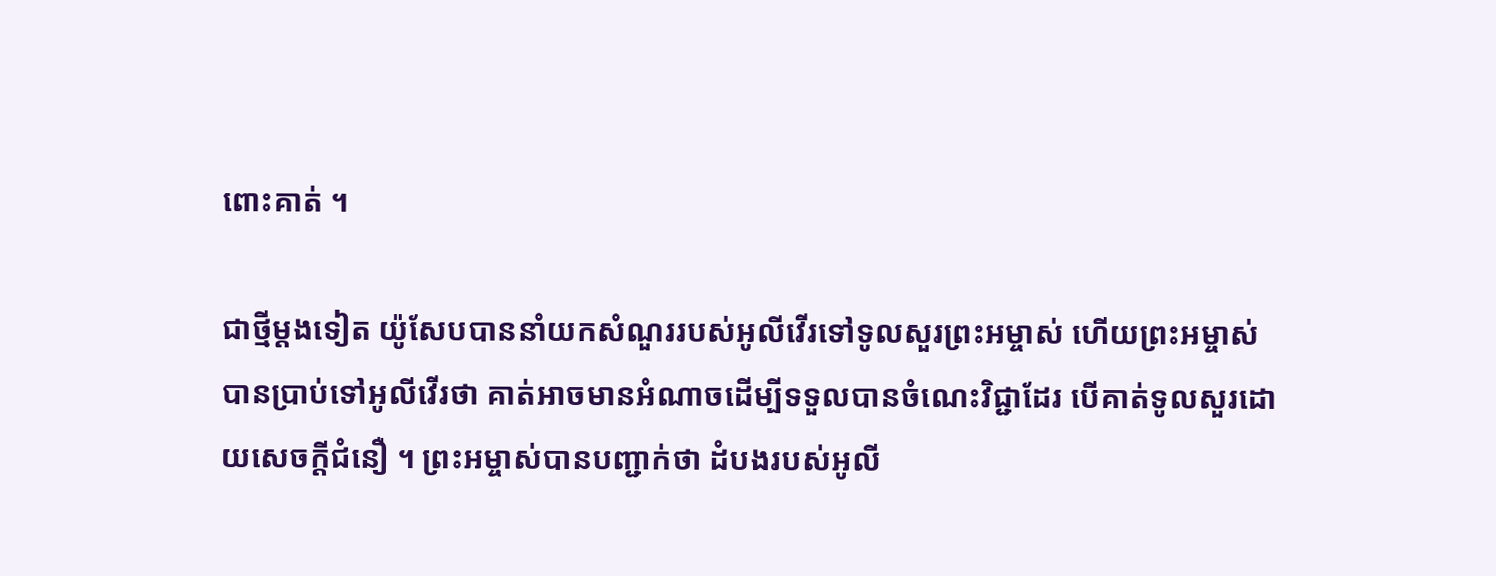ពោះគាត់ ។

ជាថ្មីម្តងទៀត យ៉ូសែបបាននាំយកសំណួររបស់អូលីវើរទៅទូលសួរព្រះអម្ចាស់ ហើយព្រះអម្ចាស់បានប្រាប់ទៅអូលីវើរថា គាត់អាចមានអំណាចដើម្បីទទួលបានចំណេះវិជ្ជាដែរ បើគាត់ទូលសួរដោយសេចក្តីជំនឿ ។ ព្រះអម្ចាស់បានបញ្ជាក់ថា ដំបងរបស់អូលី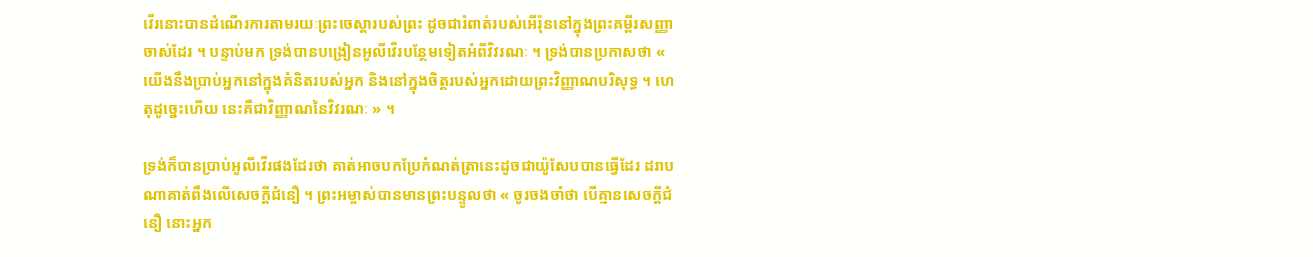វើរនោះបានដំណើរការតាមរយៈព្រះចេស្តារបស់ព្រះ ដូចជារំពាត់របស់អើរ៉ុននៅក្នុងព្រះគម្ពីរសញ្ញាចាស់ដែរ ។ បន្ទាប់មក ទ្រង់បានបង្រៀនអូលីវើរបន្ថែមទៀតអំពីវិវរណៈ ។ ទ្រង់បានប្រកាសថា « យើងនឹងប្រាប់អ្នកនៅក្នុងគំនិតរបស់អ្នក និងនៅក្នុងចិត្តរបស់អ្នកដោយព្រះវិញ្ញាណបរិសុទ្ធ ។ ហេតុដូច្នេះហើយ នេះគឺជាវិញ្ញាណនៃវិវរណៈ » ។

ទ្រង់ក៏បានប្រាប់អូលីវើរផងដែរថា គាត់អាចបកប្រែកំណត់ត្រានេះដូចជាយ៉ូសែបបានធ្វើដែរ ដរាបណាគាត់ពឹងលើសេចក្តីជំនឿ ។ ព្រះអម្ចាស់បានមានព្រះបន្ទូលថា « ចូរចងចាំថា បើគ្មានសេចក្ដីជំនឿ នោះអ្នក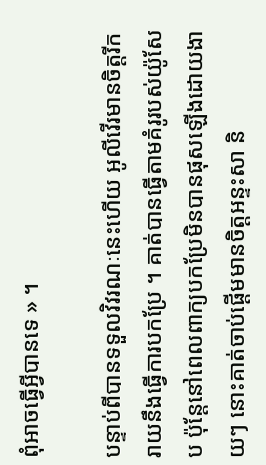ពុំអាចធ្វើអ្វីបានទេ » ។

បន្ទាប់ពីបានទទួលវិវរណៈនេះហើយ អូលីវើរមានចិត្តរីករាយនឹងធ្វើការបកប្រែ ។ គាត់បានធ្វើតាមគំរូរបស់យ៉ូសែប ប៉ុន្តែនៅពេលពាក្យបកប្រែមិនបានផុសឡើងដោយងាយៗ នោះគាត់ចាប់ផ្ដើមមានចិត្តអន្ទះសា និ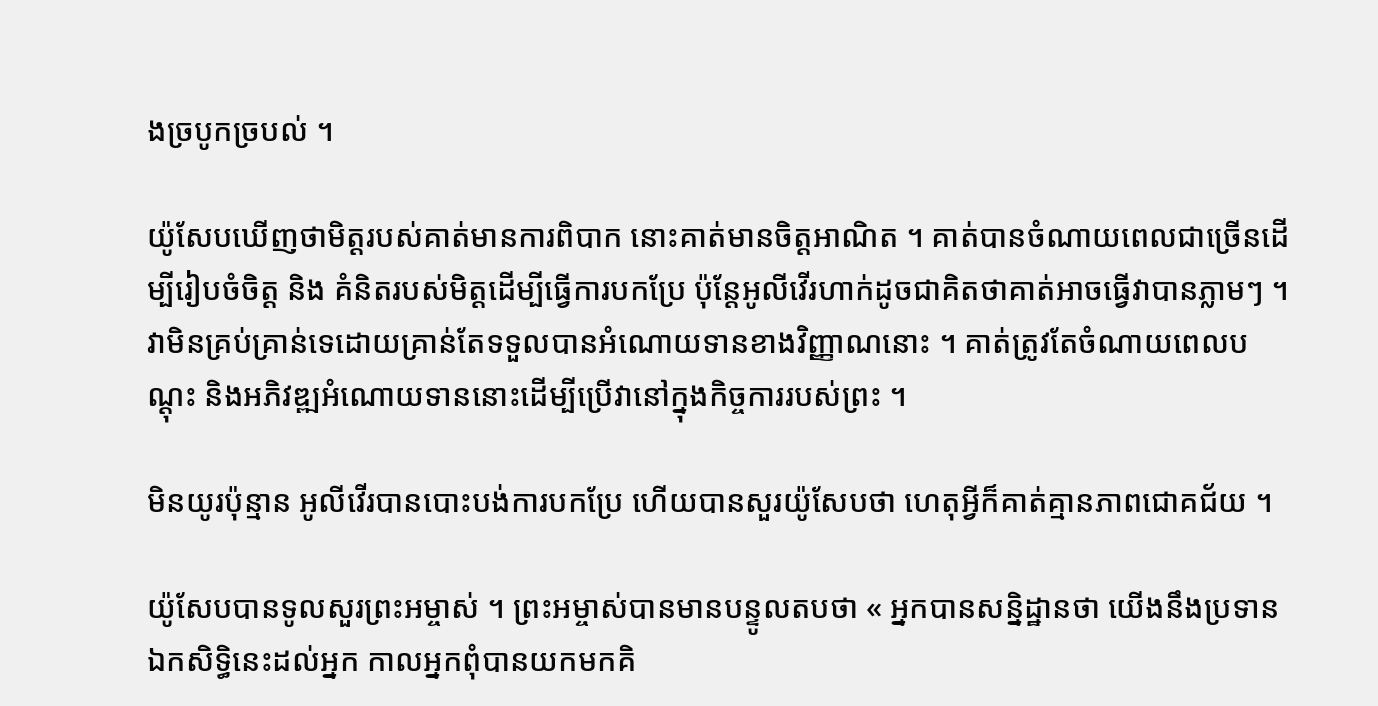ងច្របូកច្របល់ ។

យ៉ូសែបឃើញថាមិត្តរបស់គាត់មានការពិបាក នោះគាត់មានចិត្តអាណិត ។ គាត់បានចំណាយពេលជាច្រើនដើម្បីរៀបចំចិត្ត និង គំនិតរបស់មិត្តដើម្បីធ្វើការបកប្រែ ប៉ុន្តែអូលីវើរហាក់ដូចជាគិតថាគាត់អាចធ្វើវាបានភ្លាមៗ ។ វាមិនគ្រប់គ្រាន់ទេដោយគ្រាន់តែទទួលបានអំណោយទានខាងវិញ្ញាណនោះ ។ គាត់ត្រូវតែចំណាយពេលបណ្ដុះ និងអភិវឌ្ឍអំណោយទាននោះដើម្បីប្រើវានៅក្នុងកិច្ចការរបស់ព្រះ ។

មិនយូរប៉ុន្មាន អូលីវើរបានបោះបង់ការបកប្រែ ហើយបានសួរយ៉ូសែបថា ហេតុអ្វីក៏គាត់គ្មានភាពជោគជ័យ ។

យ៉ូសែបបានទូលសួរព្រះអម្ចាស់ ។ ព្រះអម្ចាស់បានមានបន្ទូលតបថា « អ្នកបានសន្និដ្ឋានថា យើងនឹងប្រទានឯកសិទ្ធិនេះដល់អ្នក កាលអ្នកពុំបានយកមកគិ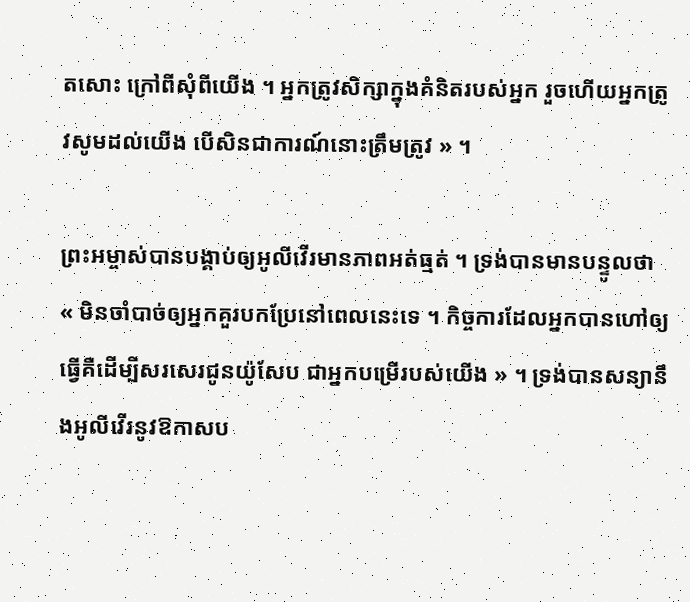តសោះ ក្រៅពីសុំពីយើង ។ អ្នកត្រូវសិក្សាក្នុងគំនិតរបស់អ្នក រួចហើយអ្នកត្រូវសូមដល់យើង បើសិនជាការណ៍នោះត្រឹមត្រូវ » ។

ព្រះអម្ចាស់បានបង្គាប់ឲ្យអូលីវើរមានភាពអត់ធ្មត់ ។ ទ្រង់បានមានបន្ទូលថា « មិនចាំបាច់ឲ្យអ្នកគួរបកប្រែនៅពេលនេះទេ ។ កិច្ចការដែលអ្នកបានហៅឲ្យធ្វើគឺដើម្បីសរសេរជូនយ៉ូសែប ជាអ្នកបម្រើរបស់យើង » ។ ទ្រង់បានសន្យានឹងអូលីវើរនូវឱកាសប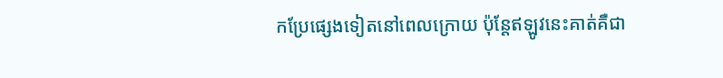កប្រែផ្សេងទៀតនៅពេលក្រោយ ប៉ុន្តែឥឡូវនេះគាត់គឺជា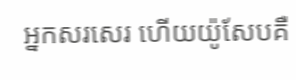អ្នកសរសេរ ហើយយ៉ូសែបគឺ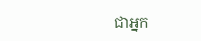ជាអ្នក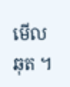មើលឆុត ។